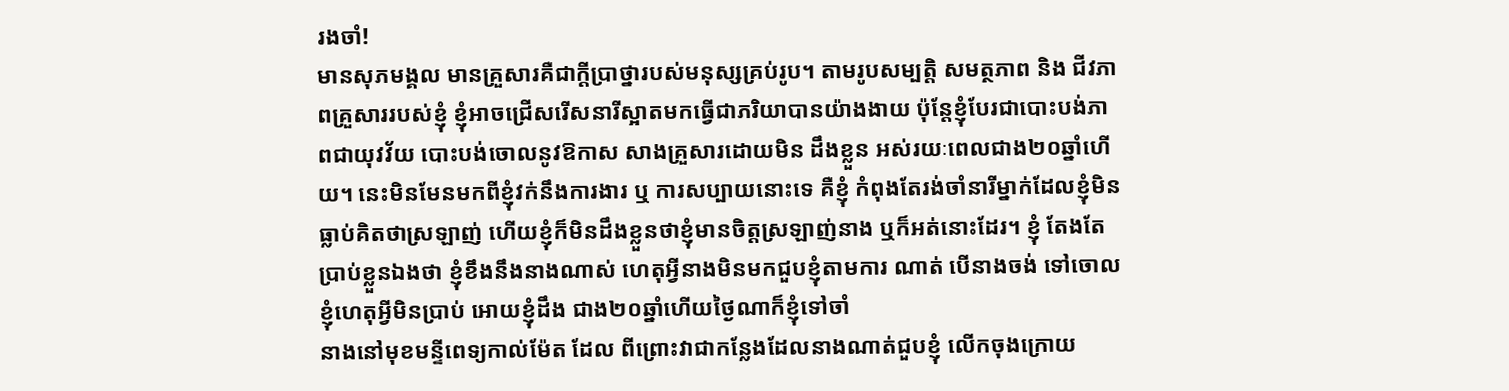រងចាំ!
មានសុភមង្គល មានគ្រួសារគឺជាក្តីប្រាថ្នារបស់មនុស្សគ្រប់រូប។ តាមរូបសម្បត្តិ សមត្ថភាព និង ជីវភាពគ្រួសាររបស់ខ្ញុំ ខ្ញុំអាចជ្រើសរើសនារីស្អាតមកធ្វើជាភរិយាបានយ៉ាងងាយ ប៉ុន្តែខ្ញុំបែរជាបោះបង់ភាពជាយុវវ័យ បោះបង់ចោលនូវឱកាស សាងគ្រួសារដោយមិន ដឹងខ្លួន អស់រយៈពេលជាង២០ឆ្នាំហើយ។ នេះមិនមែនមកពីខ្ញុំវក់នឹងការងារ ឬ ការសប្បាយនោះទេ គឺខ្ញុំ កំពុងតែរង់ចាំនារីម្នាក់ដែលខ្ញុំមិនធ្លាប់គិតថាស្រឡាញ់ ហើយខ្ញុំក៏មិនដឹងខ្លួនថាខ្ញុំមានចិត្តស្រឡាញ់នាង ឬក៏អត់នោះដែរ។ ខ្ញុំ តែងតែប្រាប់ខ្លួនឯងថា ខ្ញុំខឹងនឹងនាងណាស់ ហេតុអ្វីនាងមិនមកជួបខ្ញុំតាមការ ណាត់ បើនាងចង់ ទៅចោលខ្ញុំហេតុអ្វីមិនប្រាប់ អោយខ្ញុំដឹង ជាង២០ឆ្នាំហើយថ្ងៃណាក៏ខ្ញុំទៅចាំ
នាងនៅមុខមន្ទីពេទ្យកាល់ម៉ែត ដែល ពីព្រោះវាជាកន្លែងដែលនាងណាត់ជួបខ្ញុំ លើកចុងក្រោយ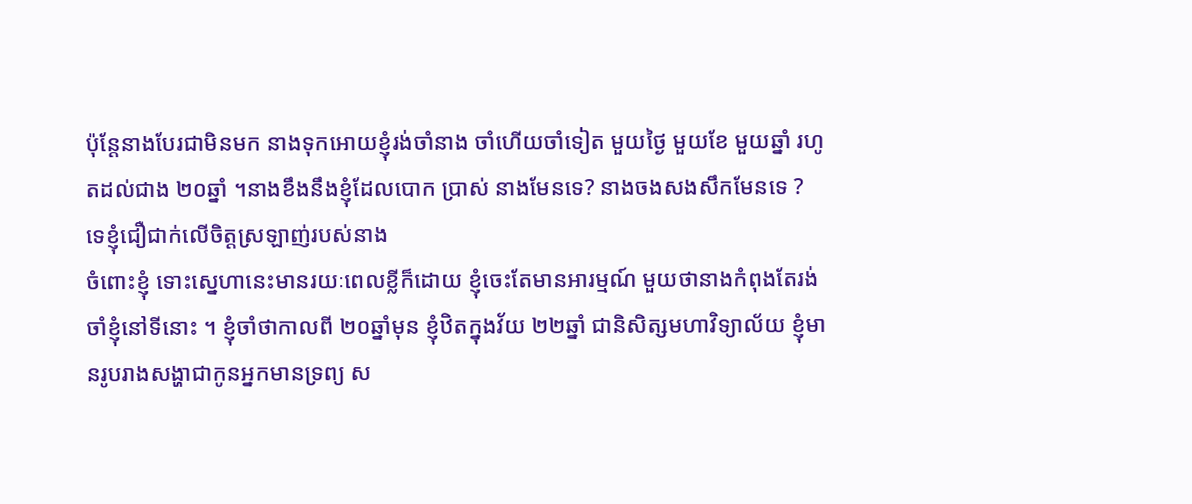ប៉ុន្តែនាងបែរជាមិនមក នាងទុកអោយខ្ញុំរង់ចាំនាង ចាំហើយចាំទៀត មួយថ្ងៃ មួយខែ មួយឆ្នាំ រហូតដល់ជាង ២០ឆ្នាំ ។នាងខឹងនឹងខ្ញុំដែលបោក ប្រាស់ នាងមែនទេ? នាងចងសងសឹកមែនទេ ? ទេខ្ញុំជឿជាក់លើចិត្តស្រឡាញ់របស់នាង
ចំពោះខ្ញុំ ទោះស្នេហានេះមានរយៈពេលខ្លីក៏ដោយ ខ្ញុំចេះតែមានអារម្មណ៍ មួយថានាងកំពុងតែរង់ចាំខ្ញុំនៅទីនោះ ។ ខ្ញុំចាំថាកាលពី ២០ឆ្នាំមុន ខ្ញុំឋិតក្នុងវ័យ ២២ឆ្នាំ ជានិសិត្សមហាវិទ្យាល័យ ខ្ញុំមានរូបរាងសង្ហាជាកូនអ្នកមានទ្រព្យ ស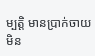ម្បត្តិ មានប្រាក់ចាយមិន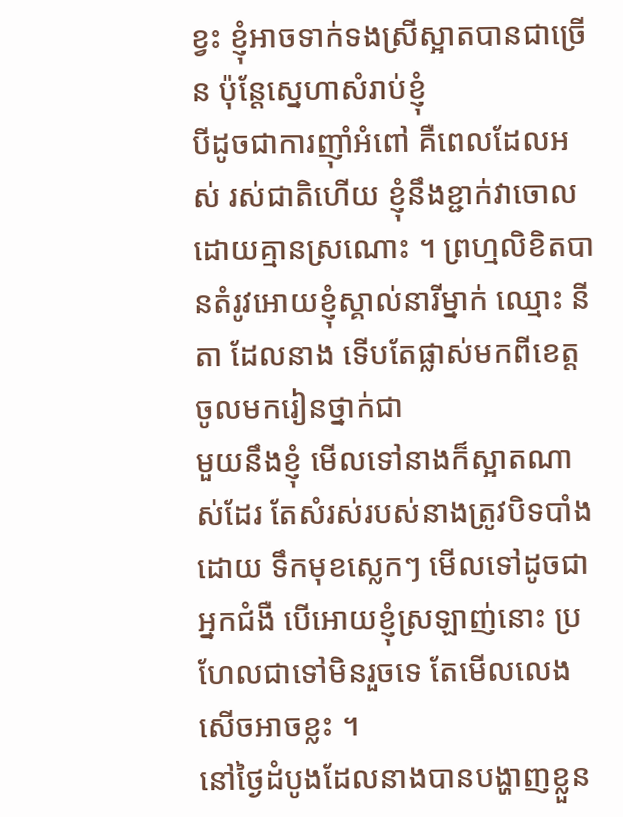ខ្វះ ខ្ញុំអាចទាក់ទងស្រីស្អាតបានជាច្រើន ប៉ុន្តែស្នេហាសំរាប់ខ្ញុំ
បីដូចជាការញ៉ាំអំពៅ គឺពេលដែលអស់ រស់ជាតិហើយ ខ្ញុំនឹងខ្ជាក់វាចោលដោយគ្មានស្រណោះ ។ ព្រហ្មលិខិតបានតំរូវអោយខ្ញុំស្គាល់នារីម្នាក់ ឈ្មោះ នីតា ដែលនាង ទើបតែផ្លាស់មកពីខេត្ត ចូលមករៀនថ្នាក់ជា
មួយនឹងខ្ញុំ មើលទៅនាងក៏ស្អាតណាស់ដែរ តែសំរស់របស់នាងត្រូវបិទបាំងដោយ ទឹកមុខស្លេកៗ មើលទៅដូចជា
អ្នកជំងឺ បើអោយខ្ញុំស្រឡាញ់នោះ ប្រហែលជាទៅមិនរួចទេ តែមើលលេងសើចអាចខ្លះ ។
នៅថ្ងៃដំបូងដែលនាងបានបង្ហាញខ្លួន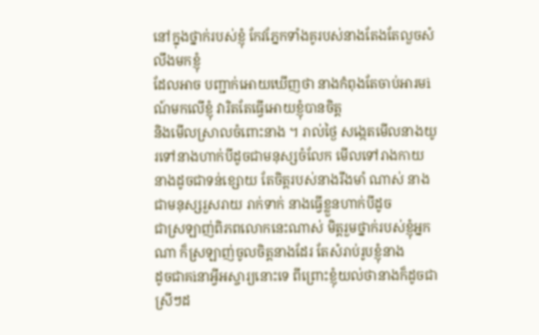នៅក្នុងថ្នាក់របស់ខ្ញុំ កែវភ្នែកទាំងគូរបស់នាងតែងតែលួចសំលឹងមកខ្ញុំ
ដែលអាច បញ្ជាក់អោយឃើញថា នាងកំពុងតែចាប់អារមìណ៍មកលើខ្ញុំ វារិតតែធ្វើអោយខ្ញុំបានចិត្ត
និងមើលស្រាលចំពោះនាង ។ រាល់ថ្ងៃ សង្កេតមើលនាងយូរទៅនាងហាក់បីដូចជាមនុស្សចំលែក មើលទៅរាងកាយ
នាងដូចជាទន់ខ្សោយ តែចិត្តរបស់នាងរឹងមាំ ណាស់ នាងជាមនុស្សរួសរាយ រាក់ទាក់ នាងធ្វើខ្លួនហាក់បីដូច
ជាស្រឡាញ់ពិភពលោកនេះណាស់ មិត្តរួមថ្នាក់របស់ខ្ញុំអ្នកណា ក៏ស្រឡាញ់ចូលចិត្តនាងដែរ តែសំរាប់រូបខ្ញុំនាង
ដូចជាគìនាអ្វីអស្ចារ្យនោះទេ ពីព្រោះខ្ញុំយល់ថានាងក៏ដូចជាស្រីៗដ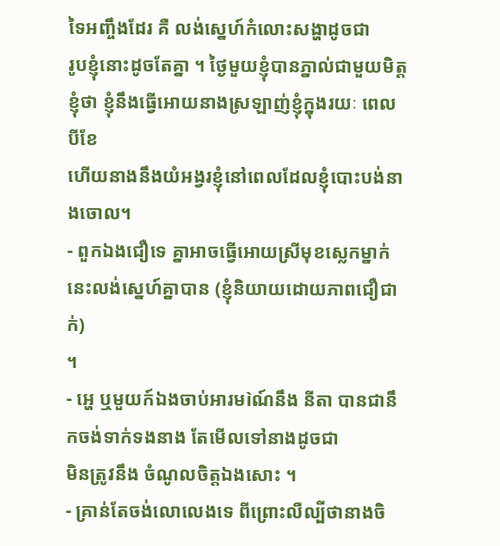ទៃអញ្ចឹងដែរ គឺ លង់ស្នេហ៍កំលោះសង្ហាដូចជា
រូបខ្ញុំនោះដូចតែគ្នា ។ ថ្ងៃមួយខ្ញុំបានភ្នាល់ជាមួយមិត្តខ្ញុំថា ខ្ញុំនឹងធ្វើអោយនាងស្រឡាញ់ខ្ញុំក្នុងរយៈ ពេលបីខែ
ហើយនាងនឹងយំអង្វរខ្ញុំនៅពេលដែលខ្ញុំបោះបង់នាងចោល។
- ពួកឯងជឿទេ គ្នាអាចធ្វើអោយស្រីមុខស្លេកម្នាក់នេះលង់ស្នេហ៍គ្នាបាន (ខ្ញុំនិយាយដោយភាពជឿជាក់)
។
- អ្ហេ ឬមួយក៍ឯងចាប់អារមìណ៍នឹង នីតា បានជានឹកចង់ទាក់ទងនាង តែមើលទៅនាងដូចជា
មិនត្រូវនឹង ចំណូលចិត្តឯងសោះ ។
- គ្រាន់តែចង់លោលេងទេ ពីព្រោះលឺល្បីថានាងចិ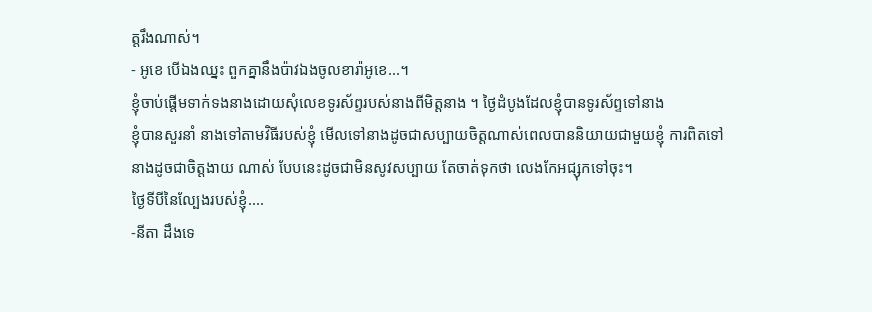ត្តរឹងណាស់។
- អូខេ បើឯងឈ្នះ ពួកគ្នានឹងប៉ាវឯងចូលខារ៉ាអូខេ...។
ខ្ញុំចាប់ផ្តើមទាក់ទងនាងដោយសុំលេខទូរស័ព្ទរបស់នាងពីមិត្តនាង ។ ថ្ងៃដំបូងដែលខ្ញុំបានទូរស័ព្ទទៅនាង
ខ្ញុំបានសួរនាំ នាងទៅតាមវិធីរបស់ខ្ញុំ មើលទៅនាងដូចជាសប្បាយចិត្តណាស់ពេលបាននិយាយជាមួយខ្ញុំ ការពិតទៅ
នាងដូចជាចិត្តងាយ ណាស់ បែបនេះដូចជាមិនសូវសប្បាយ តែចាត់ទុកថា លេងកែអជ្សុកទៅចុះ។
ថ្ងៃទីបីនៃល្បែងរបស់ខ្ញុំ....
-នីតា ដឹងទេ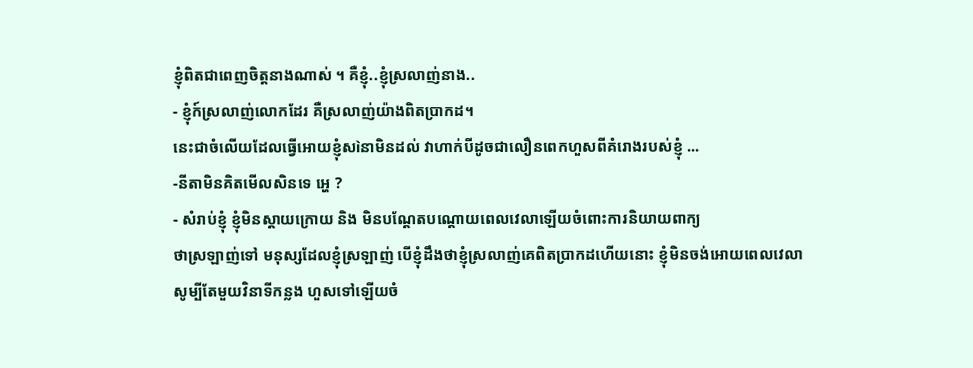ខ្ញុំពិតជាពេញចិត្តនាងណាស់ ។ គឺខ្ញុំ..ខ្ញុំស្រលាញ់នាង..
- ខ្ញុំក៍ស្រលាញ់លោកដែរ គឺស្រលាញ់យ៉ាងពិតប្រាកដ។
នេះជាចំលើយដែលធ្វើអោយខ្ញុំសìនាមិនដល់ វាហាក់បីដូចជាលឿនពេកហួសពីគំរោងរបស់ខ្ញុំ ...
-នីតាមិនគិតមើលសិនទេ អ្ហេ ?
- សំរាប់ខ្ញុំ ខ្ញុំមិនស្តាយក្រោយ និង មិនបណ្តែតបណ្តោយពេលវេលាឡើយចំពោះការនិយាយពាក្យ
ថាស្រឡាញ់ទៅ មនុស្សដែលខ្ញុំស្រឡាញ់ បើខ្ញុំដឹងថាខ្ញុំស្រលាញ់គេពិតប្រាកដហើយនោះ ខ្ញុំមិនចង់អោយពេលវេលា
សូម្បីតែមួយវិនាទីកន្លង ហួសទៅឡើយចំ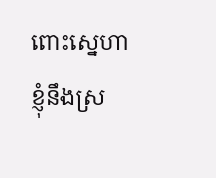ពោះស្នេហា ខ្ញុំនឹងស្រ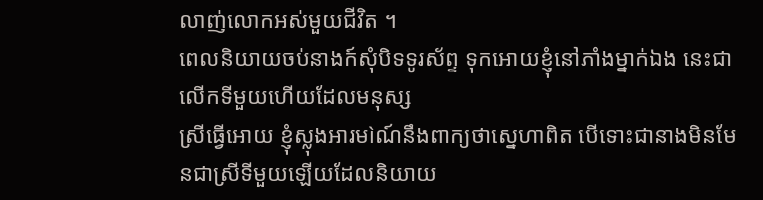លាញ់លោកអស់មួយជីវិត ។
ពេលនិយាយចប់នាងក៍សុំបិទទូរស័ព្ទ ទុកអោយខ្ញុំនៅភាំងម្នាក់ឯង នេះជាលើកទីមួយហើយដែលមនុស្ស
ស្រីធ្វើអោយ ខ្ញុំស្លុងអារមìណ៍នឹងពាក្យថាស្នេហាពិត បើទោះជានាងមិនមែនជាស្រីទីមួយឡើយដែលនិយាយ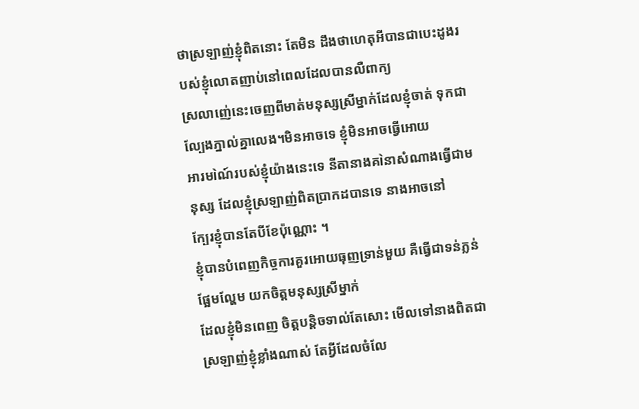ថាស្រឡាញ់ខ្ញុំពិតនោះ តែមិន ដឹងថាហេតុអីបានជាបេះដូងរបស់ខ្ញុំលោតញាប់នៅពេលដែលបានលឺពាក្យ
ស្រលាញ់េនេះចេញពីមាត់មនុស្សស្រីម្នាក់ដែលខ្ញុំចាត់ ទុកជាល្បែងភ្នាល់គ្នាលេង។មិនអាចទេ ខ្ញុំមិនអាចធ្វើអោយ
អារមìណ៍របស់ខ្ញុំយ៉ាងនេះទេ នីតានាងគìនាសំណាងធ្វើជាមនុស្ស ដែលខ្ញុំស្រឡាញ់ពិតប្រាកដបានទេ នាងអាចនៅ
ក្បែរខ្ញុំបានតែបីខែប៉ុណ្ណោះ ។
ខ្ញុំបានបំពេញកិច្ចការគួរអោយធុញទ្រាន់មួយ គឺធ្វើជាទន់ភ្លន់ ផ្អែមល្ហែម យកចិត្តមនុស្សស្រីម្នាក់
ដែលខ្ញុំមិនពេញ ចិត្តបន្តិចទាល់តែសោះ មើលទៅនាងពិតជាស្រឡាញ់ខ្ញុំខ្លាំងណាស់ តែអ្វីដែលចំលែ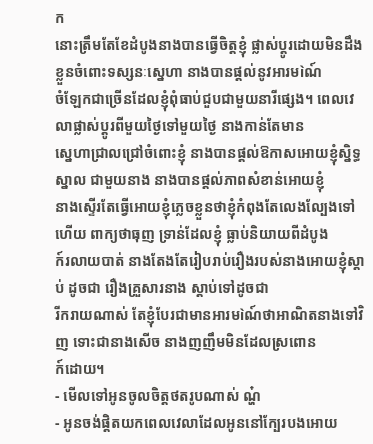ក
នោះត្រឹមតែខែដំបូងនាងបានធ្វើចិត្តខ្ញុំ ផ្លាស់ប្តូរដោយមិនដឹងខ្លួនចំពោះទស្សនៈស្នេហា នាងបានផ្តល់នូវអារមìណ៍
ចំឡែកជាច្រើនដែលខ្ញុំពុំធាប់ជួបជាមួយនារីផ្សេង។ ពេលវេលាផ្លាស់ប្តូរពីមួយថ្ងៃទៅមួយថ្ងៃ នាងកាន់តែមាន
ស្នេហាជ្រាលជ្រៅចំពោះខ្ញុំ នាងបានផ្តល់ឱកាសអោយខ្ញុំស្និទ្ធស្នាល ជាមួយនាង នាងបានផ្តល់ភាពសំខាន់អោយខ្ញុំ
នាងស្ទើរតែធ្វើអោយខ្ញុំភ្លេចខ្លួនថាខ្ញុំកំពុងតែលេងល្បែងទៅហើយ ពាក្យថាធុញ ទ្រាន់ដែលខ្ញុំ ធ្លាប់និយាយពីដំបូង
ក៍រលាយបាត់ នាងតែងតែរៀបរាប់រឿងរបស់នាងអោយខ្ញុំស្តាប់ ដូចជា រឿងគ្រួសារនាង ស្តាប់ទៅដូចជា
រីករាយណាស់ តែខ្ញុំបែរជាមានអារមìណ៍ថាអាណិតនាងទៅវិញ ទោះជានាងសើច នាងញញឹមមិនដែលស្រពោន
ក៍ដោយ។
- មើលទៅអូនចូលចិត្តថតរូបណាស់ ណ្ហ៎
- អូនចង់ផ្តិតយកពេលវេលាដែលអូននៅក្បែរបងអោយ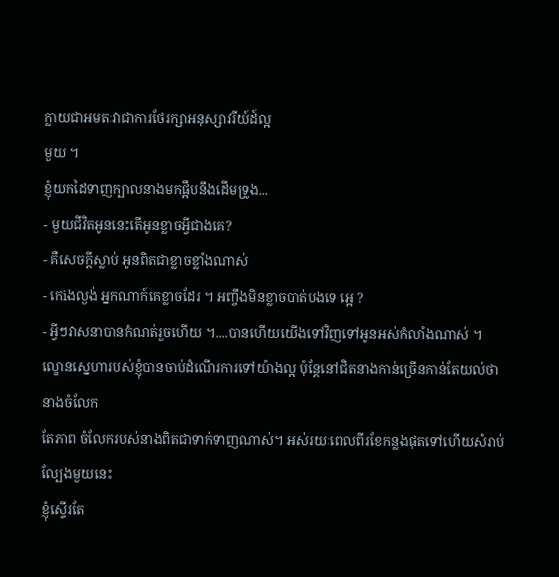ក្លាយជាអមតៈវាជាការថែរក្សាអនុស្សាវរីយ៍ដ៍ល្អ
មួយ ។
ខ្ញុំយកដៃទាញក្បាលនាងមកផ្អឹបនឹងដើមទ្រូង...
- មួយជីវិតអូននេះតើអូនខ្លាចអ្វីជាងគេ?
- គឺសេចក្តីស្លាប់ អូនពិតជាខ្លាចខ្លាំងណាស់
- កេìងល្ងង់ អ្នកណាក៍គេខ្លាចដែរ ។ អញ្ចឹងមិនខ្លាចបាត់បងទេ អ្អេ ?
- អ្វីៗវាសនាបានកំណត់រួចហើយ ។....បានហើយយើងទៅវិញទៅអូនអស់កំលាំងណាស់ ។
ល្ខោនស្នេហារបស់ខ្ញុំបានចាប់ដំណើរការទៅយ៉ាងល្អ ប៉ុន្តែនៅជិតនាងកាន់ច្រើនកាន់តែយល់ថានាងចំលែក
តែភាព ចំលែករបស់នាងពិតជាទាក់ទាញណាស់។ អស់រយៈពេលពីរខែកន្លងផុតទៅហើយសំរាប់ល្បែងមួយនេះ
ខ្ញុំស្ទើរតែ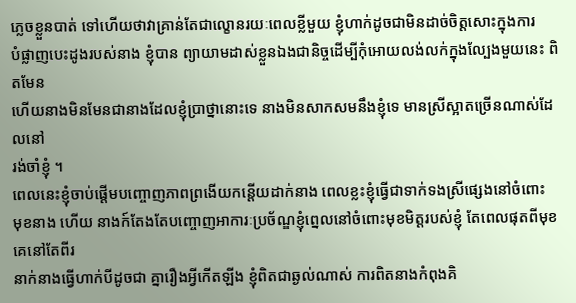ភ្លេចខ្លួនបាត់ ទៅហើយថាវាគ្រាន់តែជាល្ខោនរយៈពេលខ្លីមួយ ខ្ញុំហាក់ដូចជាមិនដាច់ចិត្តសោះក្នុងការ
បំផ្លាញបេះដូងរបស់នាង ខ្ញុំបាន ព្យាយាមដាស់ខ្លួនឯងជានិច្ចដើម្បីកុំអោយលង់លក់ក្នុងល្បែងមួយនេះ ពិតមែន
ហើយនាងមិនមែនជានាងដែលខ្ញុំប្រាថ្នានោះទេ នាងមិនសាកសមនឹងខ្ញុំទេ មានស្រីស្អាតច្រើនណាស់ដែលនៅ
រង់ចាំខ្ញុំ ។
ពេលនេះខ្ញុំចាប់ផ្តើមបញ្ចោញភាពព្រងើយកន្តើយដាក់នាង ពេលខ្លះខ្ញុំធ្វើជាទាក់ទងស្រីផ្សេងនៅចំពោះ
មុខនាង ហើយ នាងក៍តែងតែបញ្ចោញអាការៈប្រច័ណ្ឌខ្ញុំព្នេលនៅចំពោះមុខមិត្តរបស់ខ្ញុំ តែពេលផុតពីមុខគេនៅតែពីរ
នាក់នាងធ្វើហាក់បីដូចជា គ្នារឿងអ្វីកើតឡីង ខ្ញុំពិតជាឆ្ងល់ណាស់ ការពិតនាងកំពុងគិ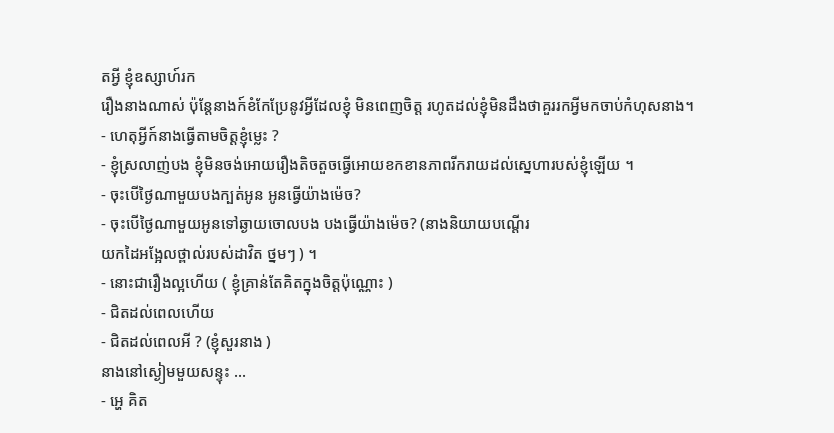តអ្វី ខ្ញុំឧស្សាហ៍រក
រឿងនាងណាស់ ប៉ុន្តែនាងក៍ខំកែប្រែនូវអ្វីដែលខ្ញុំ មិនពេញចិត្ត រហូតដល់ខ្ញុំមិនដឹងថាគួររកអ្វីមកចាប់កំហុសនាង។
- ហេតុអ្វីក៍នាងធ្វើតាមចិត្តខ្ញុំម្លេះ ?
- ខ្ញុំស្រលាញ់បង ខ្ញុំមិនចង់អោយរឿងតិចតួចធ្វើអោយខកខានភាពរីករាយដល់ស្នេហារបស់ខ្ញុំឡើយ ។
- ចុះបើថ្ងៃណាមួយបងក្បត់អូន អូនធ្វើយ៉ាងម៉េច?
- ចុះបើថ្ងៃណាមួយអូនទៅឆ្ងាយចោលបង បងធ្វើយ៉ាងម៉េច? (នាងនិយាយបណ្តើរ
យកដៃអង្អែលថ្ពាល់របស់ដាវិត ថ្នមៗ ) ។
- នោះជារឿងល្អហើយ ( ខ្ញុំគ្រាន់តែគិតក្នុងចិត្តប៉ុណ្ណោះ )
- ជិតដល់ពេលហើយ
- ជិតដល់ពេលអី ? (ខ្ញុំសួរនាង )
នាងនៅស្ងៀមមួយសន្ទុះ ...
- អ្ហេ គិត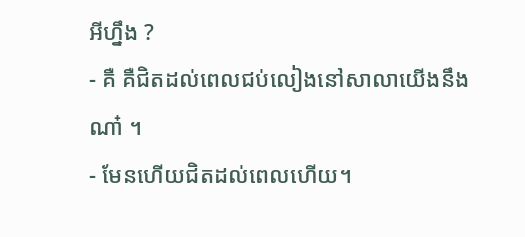អីហ្នឹង ?
- គឺ គឺជិតដល់ពេលជប់លៀងនៅសាលាយើងនឹងណា៎ ។
- មែនហើយជិតដល់ពេលហើយ។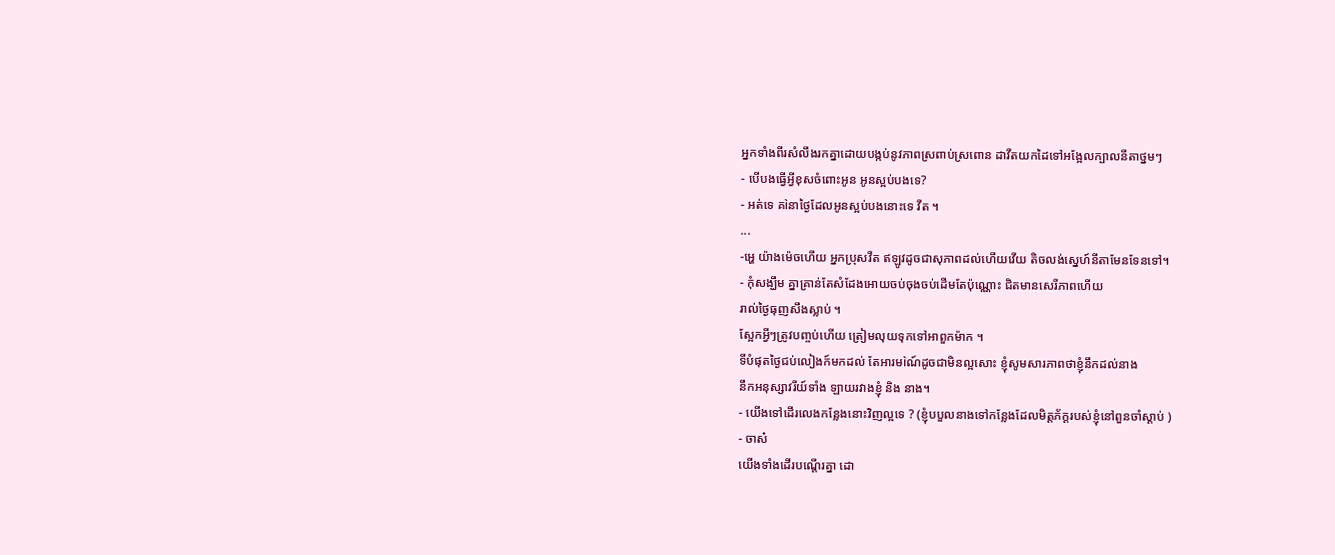អ្នកទាំងពីរសំលឹងរកគ្នាដោយបង្កប់នូវភាពស្រពាប់ស្រពោន ដាវីតយកដៃទៅអង្អែលក្បាលនីតាថ្នមៗ
- បើបងធ្វើអ្វីខុសចំពោះអូន អូនស្អប់បងទេ?
- អត់ទេ គìនាថ្ងៃដែលអូនស្អប់បងនោះទេ វីត ។
...
-អ្ហេ យ៉ាងម៉េចហើយ អ្នកប្រុសវីត ឥឡូវដូចជាសុភាពដល់ហើយវើយ តិចលង់ស្នេហ៍នីតាមែនទែនទៅ។
- កុំសង្ឃឹម គ្នាគ្រាន់តែសំដែងអោយចប់ចុងចប់ដើមតែប៉ុណ្ណោះ ជិតមានសេរីភាពហើយ
រាល់ថ្ងៃធុញសឹងស្លាប់ ។
ស្អែកអ្វីៗត្រូវបញ្ចប់ហើយ ត្រៀមលុយទុកទៅអាពួកម៉ាក ។
ទីបំផុតថ្ងៃជប់លៀងក៍មកដល់ តែអារមìណ៍ដូចជាមិនល្អសោះ ខ្ញុំសូមសារភាពថាខ្ញុំនឹកដល់នាង
នឹកអនុស្សាវរីយ៍ទាំង ឡាយរវាងខ្ញុំ និង នាង។
- យើងទៅដើរលេងកន្លែងនោះវិញល្អទេ ? (ខ្ញុំបបួលនាងទៅកន្លែងដែលមិត្តភ័ក្តរបស់ខ្ញុំនៅពួនចាំស្តាប់ )
- ចាស៎
យើងទាំងដើរបណ្តើរគ្នា ដោ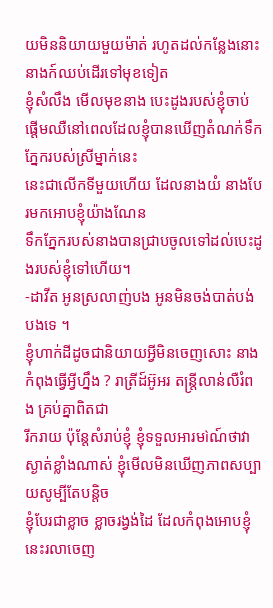យមិននិយាយមួយម៉ាត់ រហូតដល់កន្លែងនោះ នាងក៍ឈប់ដើរទៅមុខទៀត
ខ្ញុំសំលឹង មើលមុខនាង បេះដូងរបស់ខ្ញុំចាប់ផ្តើមឈឺនៅពេលដែលខ្ញុំបានឃើញតំណក់ទឹកភ្នែករបស់ស្រីម្នាក់នេះ
នេះជាលើកទីមួយហើយ ដែលនាងយំ នាងបែរមកអោបខ្ញុំយ៉ាងណែន
ទឹកភ្នែករបស់នាងបានជ្រាបចូលទៅដល់បេះដូងរបស់ខ្ញុំទៅហើយ។
-ដាវីត អូនស្រលាញ់បង អូនមិនចង់បាត់បង់បងទេ ។
ខ្ញុំហាក់ដីដូចជានិយាយអ្វីមិនចេញសោះ នាងកំពុងធ្វើអ្វីហ្នឹង ? រាត្រីដ៍អ៊ូអរ តន្ត្រីលាន់លឺរំពង គ្រប់គ្នាពិតជា
រីករាយ ប៉ុន្តែសំរាប់ខ្ញុំ ខ្ញុំទទួលអារមìណ៍ថាវាស្ងាត់ខ្លាំងណាស់ ខ្ញុំមើលមិនឃើញភាពសប្បាយសូម្បីតែបន្តិច
ខ្ញុំបែរជាខ្លាច ខ្លាចរង្វង់ដៃ ដែលកំពុងអោបខ្ញុំនេះរលាចេញ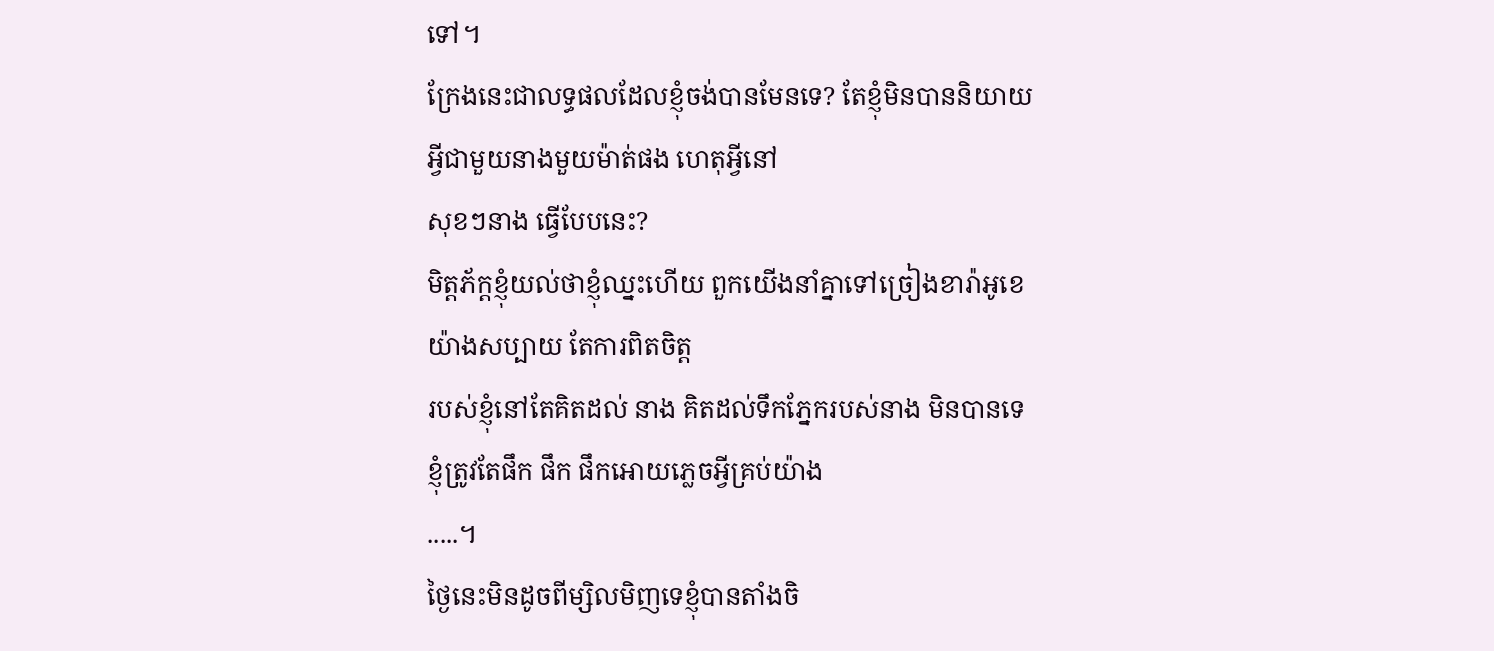ទៅ។
ក្រែងនេះជាលទ្ធផលដែលខ្ញុំចង់បានមែនទេ? តែខ្ញុំមិនបាននិយាយអ្វីជាមួយនាងមួយម៉ាត់ផង ហេតុអ្វីនៅ
សុខៗនាង ធ្វើបែបនេះ?
មិត្តភ័ក្តខ្ញុំយល់ថាខ្ញុំឈ្នះហើយ ពួកយើងនាំគ្នាទៅច្រៀងខារ៉ាអូខេ យ៉ាងសប្បាយ តែការពិតចិត្ត
របស់ខ្ញុំនៅតែគិតដល់ នាង គិតដល់ទឹកភ្នែករបស់នាង មិនបានទេខ្ញុំត្រូវតែផឹក ផឹក ផឹកអោយភ្លេចអ្វីគ្រប់យ៉ាង
.....។
ថ្ងៃនេះមិនដូចពីម្សិលមិញទេខ្ញុំបានតាំងចិ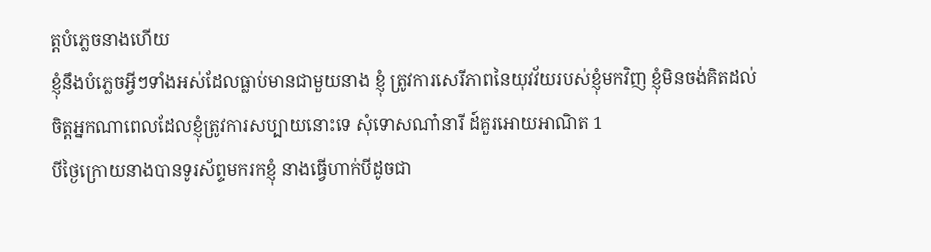ត្តបំភ្លេចនាងហើយ
ខ្ញុំនឹងបំភ្លេចអ្វីៗទាំងអស់ដែលធ្លាប់មានជាមួយនាង ខ្ញុំ ត្រូវការសេរីភាពនៃយុវវ័យរបស់ខ្ញុំមកវិញ ខ្ញុំមិនចង់គិតដល់
ចិត្តអ្នកណាពេលដែលខ្ញុំត្រូវការសប្បាយនោះទេ សុំទោសណា៎នារី ដ៍គួរអោយអាណិត 1
បីថ្ងៃក្រោយនាងបានទូរស័ព្ទមករកខ្ញុំ នាងធ្វើហាក់បីដូចជា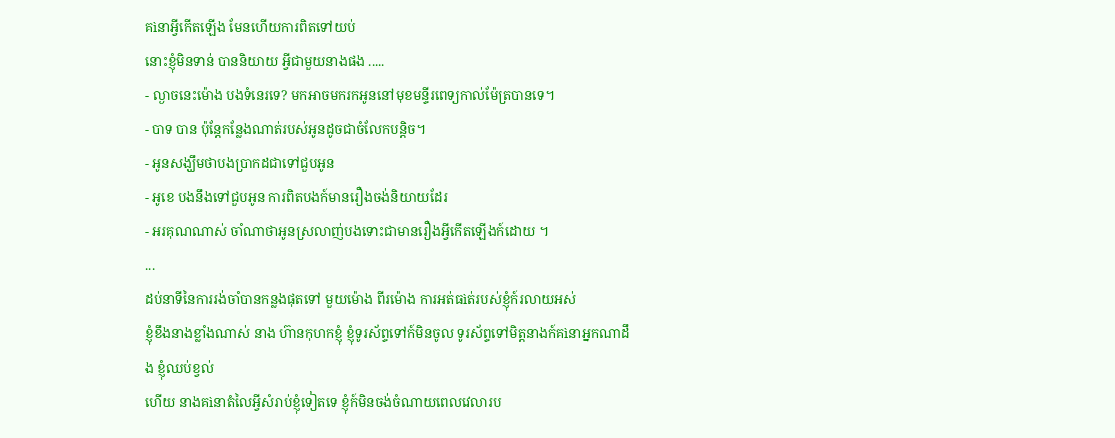គìនាអ្វីកើតឡើង មែនហើយការពិតទៅយប់
នោះខ្ញុំមិនទាន់ បាននិយាយ អ្វីជាមួយនាងផង .....
- ល្ងាចនេះម៉ោង បងទំនេរទេ? មកអាចមករកអូននៅមុខមន្ទីរពេទ្យកាល់ម៉ែត្របានទេ។
- បាទ បាន ប៉ុន្តែកន្លែងណាត់របស់អូនដូចជាចំលែកបន្តិច។
- អូនសង្ឃឹមថាបងប្រាកដជាទៅជួបអូន
- អូខេ បងនឹងទៅជួបអូន ការពិតបងក៍មានរឿងចង់និយាយដែរ
- អរគុណណាស់ ចាំណាថាអូនស្រលាញ់បងទោះជាមានរឿងអ្វីកើតឡើងក៍ដោយ ។
...
ដប់នាទីនៃការរង់ចាំបានកន្លងផុតទៅ មួយម៉ោង ពីរម៉ោង ការអត់ធìត់របស់ខ្ញុំក៍រលាយអស់
ខ្ញុំខឹងនាងខ្លាំងណាស់ នាង ហ៊ានកុហកខ្ញុំ ខ្ញុំទូរស័ព្ទទៅក៍មិនចូល ទូរស័ព្ទទៅមិត្តនាងក៍គìនាអ្នកណាដឹង ខ្ញុំឈប់ខ្វល់
ហើយ នាងគìនាតំលៃអ្វីសំរាប់ខ្ញុំទៀតទេ ខ្ញុំក៍មិនចង់ចំណាយពេលវេលារប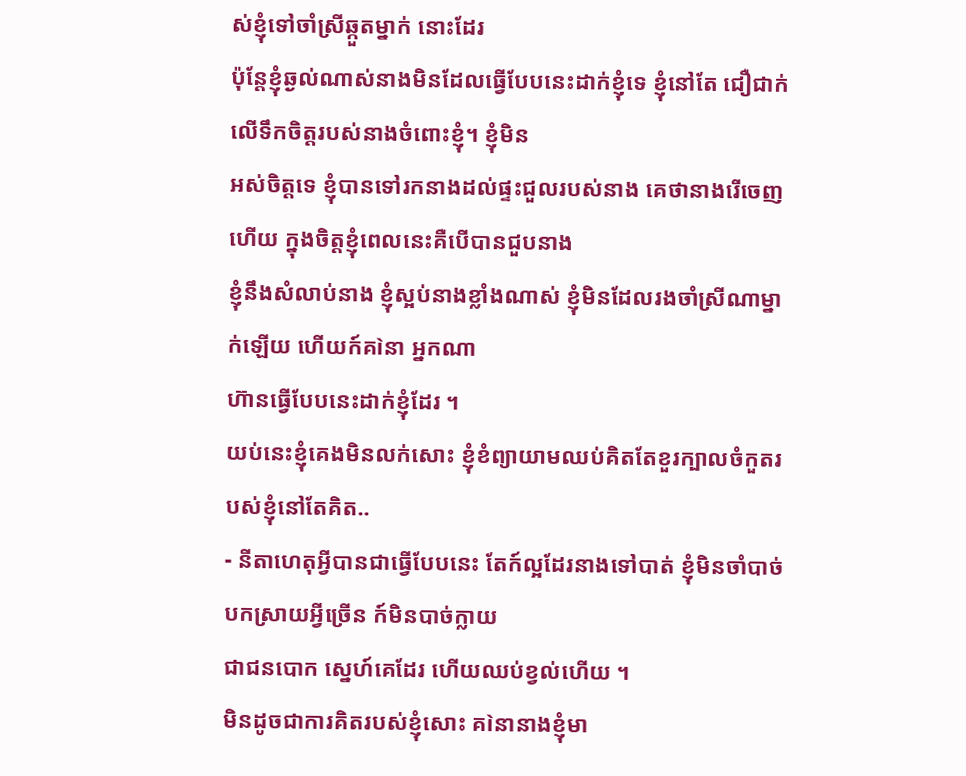ស់ខ្ញុំទៅចាំស្រីឆ្កួតម្នាក់ នោះដែរ
ប៉ុន្តែខ្ញុំឆ្ងល់ណាស់នាងមិនដែលធ្វើបែបនេះដាក់ខ្ញុំទេ ខ្ញុំនៅតែ ជឿជាក់លើទឹកចិត្តរបស់នាងចំពោះខ្ញុំ។ ខ្ញុំមិន
អស់ចិត្តទេ ខ្ញុំបានទៅរកនាងដល់ផ្ទះជួលរបស់នាង គេថានាងរើចេញហើយ ក្នុងចិត្តខ្ញុំពេលនេះគឺបើបានជួបនាង
ខ្ញុំនឹងសំលាប់នាង ខ្ញុំស្អប់នាងខ្លាំងណាស់ ខ្ញុំមិនដែលរងចាំស្រីណាម្នាក់ឡើយ ហើយក៍គìនា អ្នកណា
ហ៊ានធ្វើបែបនេះដាក់ខ្ញុំដែរ ។
យប់នេះខ្ញុំគេងមិនលក់សោះ ខ្ញុំខំព្យាយាមឈប់គិតតែខួរក្បាលចំកួតរបស់ខ្ញុំនៅតែគិត..
- នីតាហេតុអ្វីបានជាធ្វើបែបនេះ តែក៍ល្អដែរនាងទៅបាត់ ខ្ញុំមិនចាំបាច់បកស្រាយអ្វីច្រើន ក៍មិនបាច់ក្លាយ
ជាជនបោក ស្នេហ៍គេដែរ ហើយឈប់ខ្វល់ហើយ ។
មិនដូចជាការគិតរបស់ខ្ញុំសោះ គìនានាងខ្ញុំមា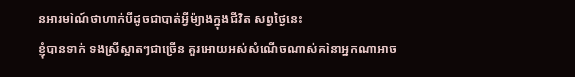នអារមìណ៍ថាហាក់បីដូចជាបាត់អ្វីម៉្យាងក្នុងជីវិត សព្វថ្ងៃនេះ
ខ្ញុំបានទាក់ ទងស្រីស្អាតៗជាច្រើន គួរអោយអស់សំណើចណាស់គìនាអ្នកណាអាច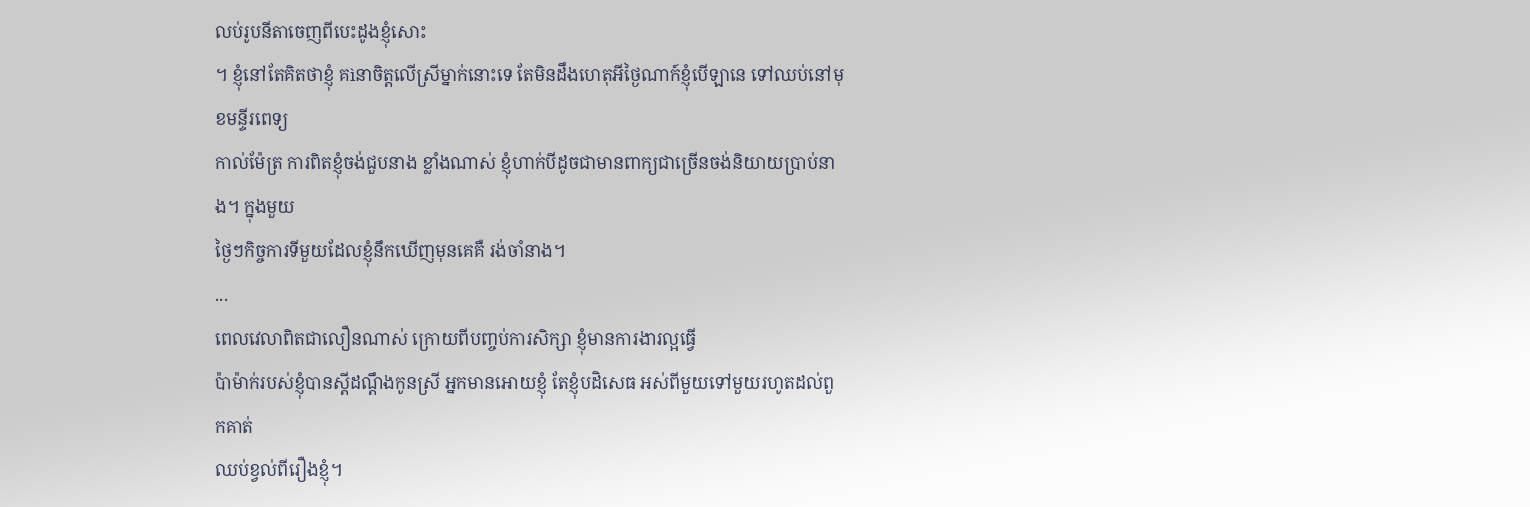លប់រូបនីតាចេញពីបេះដូងខ្ញុំសោះ
។ ខ្ញុំនៅតែគិតថាខ្ញុំ គìនាចិត្តលើស្រីម្នាក់នោះទេ តែមិនដឹងហេតុអីថ្ងៃណាក៍ខ្ញុំបើឡានេ ទៅឈប់នៅមុខមន្ទីរពេទ្យ
កាល់ម៉ែត្រ ការពិតខ្ញុំចង់ជួបនាង ខ្លាំងណាស់ ខ្ញុំហាក់បីដូចជាមានពាក្យជាច្រើនចង់និយាយប្រាប់នាង។ ក្នុងមួយ
ថ្ងៃៗកិច្ចការទីមួយដែលខ្ញុំនឹកឃើញមុនគេគឺ រង់ចាំនាង។
...
ពេលវេលាពិតជាលឿនណាស់ ក្រោយពីបញ្ចប់ការសិក្សា ខ្ញុំមានការងារល្អធ្វើ
ប៉ាម៉ាក់របស់ខ្ញុំបានស្តីដណ្តឹងកូនស្រី អ្នកមានអោយខ្ញុំ តែខ្ញុំបដិសេធ អស់ពីមួយទៅមួយរហូតដល់ពួកគាត់
ឈប់ខ្វល់ពីរឿងខ្ញុំ។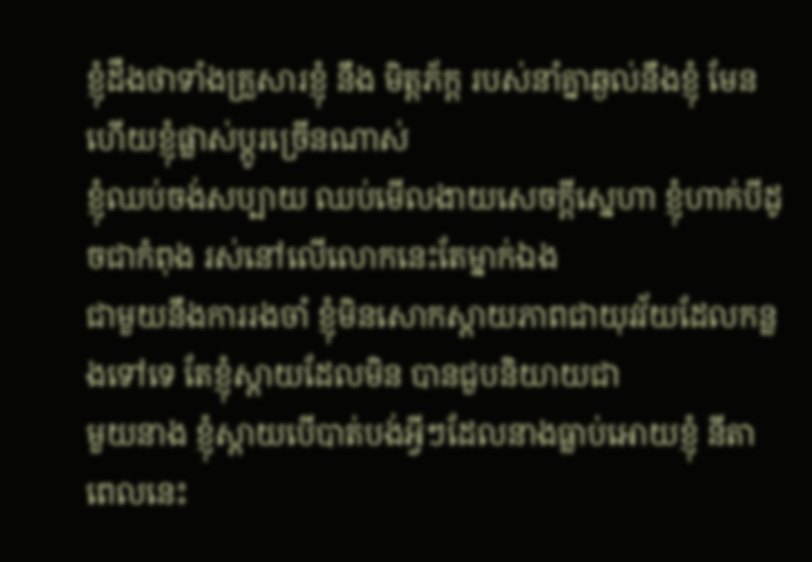ខ្ញុំដឹងថាទាំងគ្រួសារខ្ញុំ នឹង មិត្តភ័ក្ត របស់នាំគ្នាឆ្ងល់នឹងខ្ញុំ មែនហើយខ្ញុំផ្លាស់ប្តូរច្រើនណាស់
ខ្ញុំឈប់ចង់សប្បាយ ឈប់មើលងាយសេចក្តីស្នេហា ខ្ញុំហាក់បីដូចជាកំពុង រស់នៅលើលោកនេះតែម្នាក់ឯង
ជាមួយនឹងការរងចាំ ខ្ញុំមិនសោកស្តាយភាពជាយុវវ័យដែលកន្លងទៅទេ តែខ្ញុំស្តាយដែលមិន បានជួបនិយាយជា
មួយនាង ខ្ញុំស្តាយបើបាត់បង់អ្វីៗដែលនាងធ្លាប់អោយខ្ញុំ នីតាពេលនេះ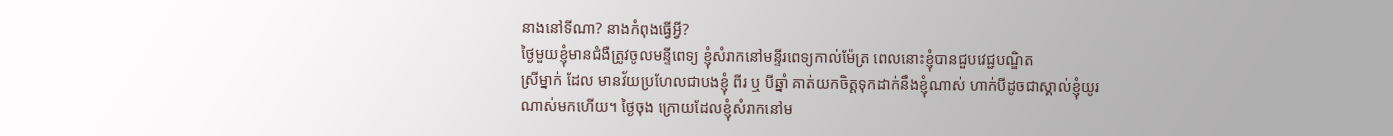នាងនៅទីណា? នាងកំពុងធ្វើអ្វី?
ថ្ងៃមួយខ្ញុំមានជំងឺត្រូវចូលមន្ទីពេទ្យ ខ្ញុំសំរាកនៅមន្ទីរពេទ្យកាល់ម៉ែត្រ ពេលនោះខ្ញុំបានជួបវេជ្ជបណ្ឌិត
ស្រីម្នាក់ ដែល មានវ័យប្រហែលជាបងខ្ញុំ ពីរ ឬ បីឆ្នាំ គាត់យកចិត្តទុកដាក់នឹងខ្ញុំណាស់ ហាក់បីដូចជាស្គាល់ខ្ញុំយូរ
ណាស់មកហើយ។ ថ្ងៃចុង ក្រោយដែលខ្ញុំសំរាកនៅម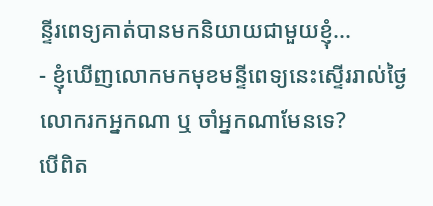ន្ទីរពេទ្យគាត់បានមកនិយាយជាមួយខ្ញុំ...
- ខ្ញុំឃើញលោកមកមុខមន្ទីពេទ្យនេះស្ទើររាល់ថ្ងៃ លោករកអ្នកណា ឬ ចាំអ្នកណាមែនទេ?
បើពិត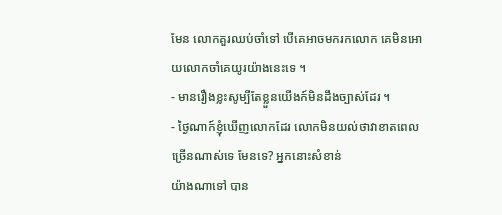មែន លោកគួរឈប់ចាំទៅ បើគេអាចមករកលោក គេមិនអោយលោកចាំគេយូរយ៉ាងនេះទេ ។
- មានរឿងខ្លះសូម្បីតែខ្លួនយើងក៍មិនដឹងច្បាស់ដែរ ។
- ថ្ងៃណាក៍ខ្ញុំឃើញលោកដែរ លោកមិនយល់ថាវាខាតពេលច្រើនណាស់ទេ មែនទេ? អ្នកនោះសំខាន់
យ៉ាងណាទៅ បាន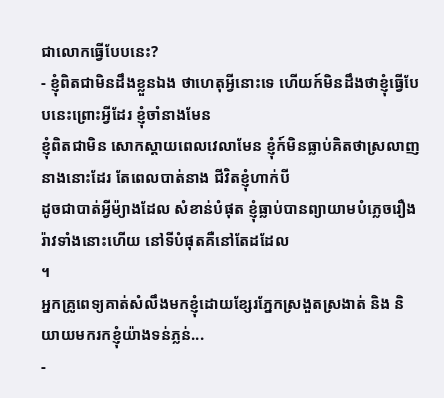ជាលោកធ្វើបែបនេះ?
- ខ្ញុំពិតជាមិនដឹងខ្លួនឯង ថាហេតុអ្វីនោះទេ ហើយក៍មិនដឹងថាខ្ញុំធ្វើបែបនេះព្រោះអ្វីដែរ ខ្ញុំចាំនាងមែន
ខ្ញុំពិតជាមិន សោកស្តាយពេលវេលាមែន ខ្ញុំក៍មិនធ្លាប់គិតថាស្រលាញនាងនោះដែរ តែពេលបាត់នាង ជីវិតខ្ញុំហាក់បី
ដូចជាបាត់អ្វីម៉្យាងដែល សំខាន់បំផុត ខ្ញុំធ្លាប់បានព្យាយាមបំភ្លេចរឿងរ៉ាវទាំងនោះហើយ នៅទីបំផុតគឺនៅតែដដែល
។
អ្នកគ្រូពេទ្យគាត់សំលឹងមកខ្ញុំដោយខ្សែរភ្នែកស្រងួតស្រងាត់ និង និយាយមករកខ្ញុំយ៉ាងទន់ភ្លន់...
-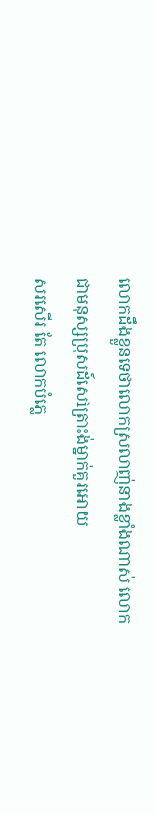លោកដឹងខ្លួនទេថាលោកស្រលាញ់នាងខ្លាំងណាស់ លោកជាមនុស្សប្រុសដ៍សេìត្រាះង់ម្នាក់គួរអោយ
សរសើរ តែ លោកបំភ្លេ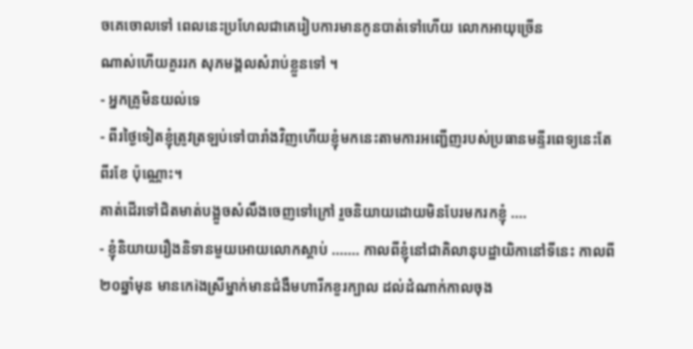ចគេចោលទៅ ពេលនេះប្រហែលជាគេរៀបការមានកូនបាត់ទៅហើយ លោកអាយុច្រើន
ណាស់ហើយគួររក សុភមង្គលសំរាប់ខ្លួនទៅ ។
- អ្នកគ្រូមិនយល់ទេ
- ពីរថ្ងៃទៀតខ្ញុំត្រូវត្រឡប់ទៅបារាំងវិញហើយខ្ញុំមកនេះតាមការអញ្ជើញរបស់ប្រធានមន្ទីរពេទ្យនេះតែ
ពីរខែ ប៉ុណ្ណោះ។
គាត់ដើរទៅជិតមាត់បង្អួចសំលឹងចេញទៅក្រៅ រួចនិយាយដោយមិនបែរមករកខ្ញុំ ....
- ខ្ញុំនិយាយរឿងនិទានមួយអោយលោកស្តាប់ ....... កាលពីខ្ញុំនៅជាគិលានុបដ្ឋាយិកានៅទីនេះ កាលពី
២០ឆ្នាំមុន មានកេìងស្រីម្នាក់មានជំងឺមហារីកខួរក្បាល ដល់ដំណាក់កាលចុង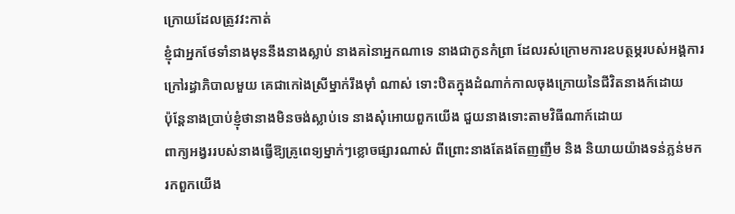ក្រោយដែលត្រូវវះកាត់
ខ្ញុំជាអ្នកថែទាំនាងមុននឹងនាងស្លាប់ នាងគìនាអ្នកណាទេ នាងជាកូនកំព្រា ដែលរស់ក្រោមការឧបត្ថម្ភរបស់អង្គការ
ក្រៅរដ្ធាភិបាលមួយ គេជាកេìងស្រីម្នាក់រឹងម៉ាំ ណាស់ ទោះឋិតក្នុងដំណាក់កាលចុងក្រោយនៃជីវិតនាងក៍ដោយ
ប៉ុន្តែនាងប្រាប់ខ្ញុំថានាងមិនចង់ស្លាប់ទេ នាងសុំអោយពួកយើង ជួយនាងទោះតាមវិធីណាក៍ដោយ
ពាក្យអង្វររបស់នាងធ្វើឱ្យគ្រូពេទ្យម្នាក់ៗខ្លោចផ្សារណាស់ ពីព្រោះនាងតែងតែញញឹម និង និយាយយ៉ាងទន់ភ្លន់មក
រកពួកយើង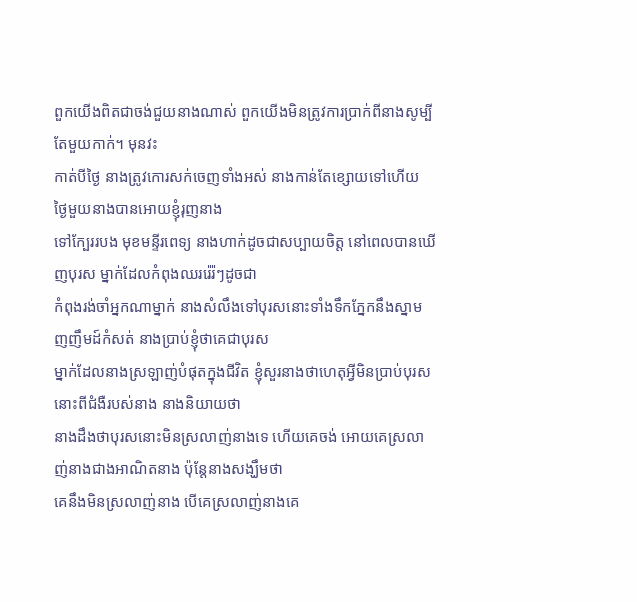ពួកយើងពិតជាចង់ជួយនាងណាស់ ពួកយើងមិនត្រូវការប្រាក់ពីនាងសូម្បីតែមួយកាក់។ មុនវះ
កាត់បីថ្ងៃ នាងត្រូវកោរសក់ចេញទាំងអស់ នាងកាន់តែខ្សោយទៅហើយ ថ្ងៃមួយនាងបានអោយខ្ញុំរុញនាង
ទៅក្បែររបង មុខមន្ទីរពេទ្យ នាងហាក់ដូចជាសប្បាយចិត្ត នៅពេលបានឃើញបុរស ម្នាក់ដែលកំពុងឈររ៉េរ៉ៗដូចជា
កំពុងរង់ចាំអ្នកណាម្នាក់ នាងសំលឹងទៅបុរសនោះទាំងទឹកភ្នែកនឹងស្នាមញញឹមដ៍កំសត់ នាងប្រាប់ខ្ញុំថាគេជាបុរស
ម្នាក់ដែលនាងស្រឡាញ់បំផុតក្នុងជីវិត ខ្ញុំសួរនាងថាហេតុអ្វីមិនប្រាប់បុរសនោះពីជំងឺរបស់នាង នាងនិយាយថា
នាងដឹងថាបុរសនោះមិនស្រលាញ់នាងទេ ហើយគេចង់ អោយគេស្រលាញ់នាងជាងអាណិតនាង ប៉ុន្តែនាងសង្ឃឹមថា
គេនឹងមិនស្រលាញ់នាង បើគេស្រលាញ់នាងគេ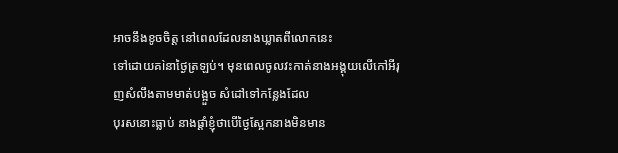អាចនឹងខូចចិត្ត នៅពេលដែលនាងឃ្លាតពីលោកនេះ
ទៅដោយគìនាថ្ងៃត្រឡប់។ មុនពេលចូលវះកាត់នាងអង្គុយលើកៅអីរុញសំលឹងតាមមាត់បង្អួច សំដៅទៅកន្លែងដែល
បុរសនោះធ្លាប់ នាងផ្តាំខ្ញុំថាបើថ្ងៃស្អែកនាងមិនមាន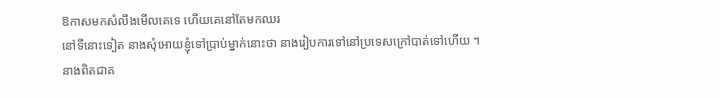ឱកាសមកសំលឹងមើលគេទេ ហើយគេនៅតែមកឈរ
នៅទីនោះទៀត នាងសុំអោយខ្ញុំទៅប្រាប់ម្នាក់នោះថា នាងរៀបការទៅនៅប្រទេសក្រៅបាត់ទៅហើយ ។
នាងពិតជាគ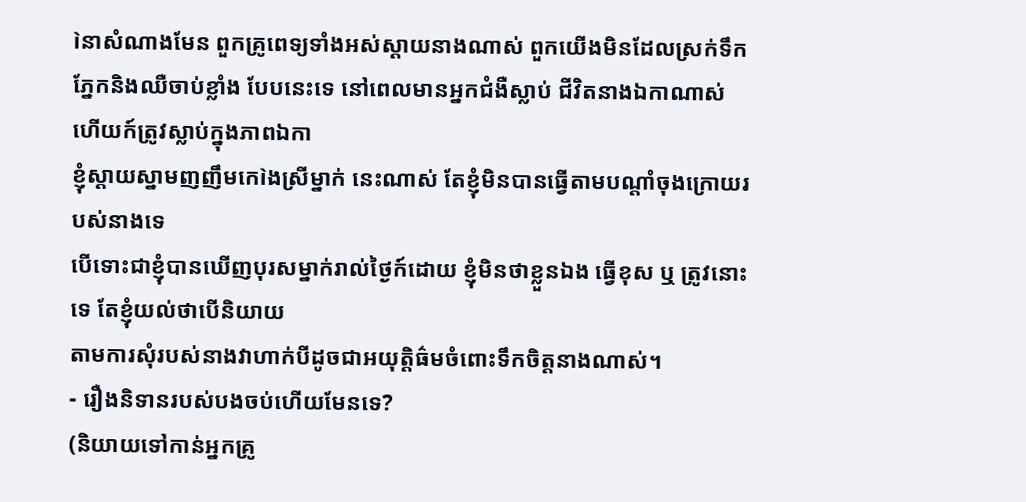ìនាសំណាងមែន ពួកគ្រូពេទ្យទាំងអស់ស្តាយនាងណាស់ ពួកយើងមិនដែលស្រក់ទឹក
ភ្នែកនិងឈឺចាប់ខ្លាំង បែបនេះទេ នៅពេលមានអ្នកជំងឺស្លាប់ ជីវិតនាងឯកាណាស់ ហើយក៍ត្រូវស្លាប់ក្នុងភាពឯកា
ខ្ញុំស្តាយស្នាមញញឹមកេìងស្រីម្នាក់ នេះណាស់ តែខ្ញុំមិនបានធ្វើតាមបណ្តាំចុងក្រោយរបស់នាងទេ
បើទោះជាខ្ញុំបានឃើញបុរសម្នាក់រាល់ថ្ងៃក៍ដោយ ខ្ញុំមិនថាខ្លួនឯង ធ្វើខុស ឬ ត្រូវនោះទេ តែខ្ញុំយល់ថាបើនិយាយ
តាមការសុំរបស់នាងវាហាក់បីដូចជាអយុត្តិធ៌មចំពោះទឹកចិត្តនាងណាស់។
- រឿងនិទានរបស់បងចប់ហើយមែនទេ?
(និយាយទៅកាន់អ្នកគ្រូ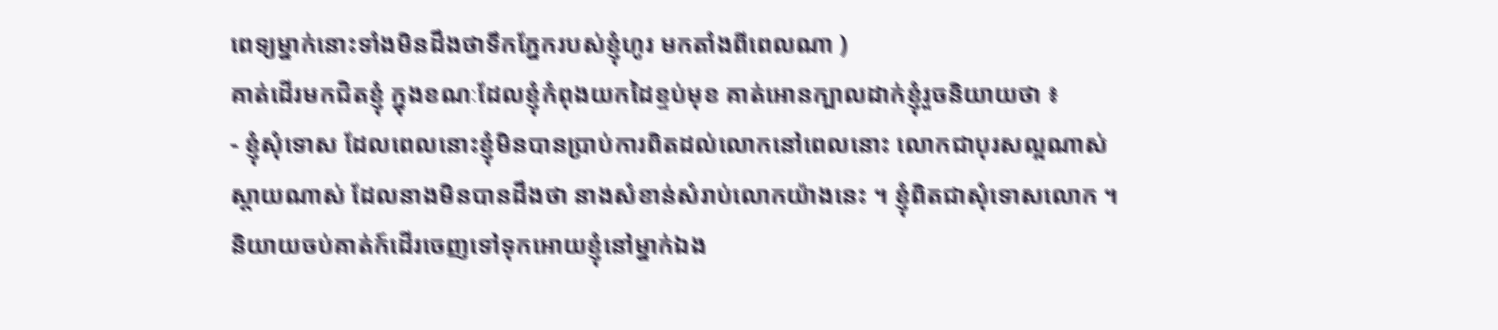ពេទ្យម្នាក់នោះទាំងមិនដឹងថាទឹកភ្នែករបស់ខ្ញុំហូរ មកតាំងពីពេលណា )
គាត់ដើរមកជិតខ្ញុំ ក្នុងខណៈដែលខ្ញុំកំពុងយកដៃខ្ទប់មុខ គាត់អោនក្បាលដាក់ខ្ញុំរួចនិយាយថា ៖
- ខ្ញុំសុំទោស ដែលពេលនោះខ្ញុំមិនបានប្រាប់ការពិតដល់លោកនៅពេលនោះ លោកជាបុរសល្អណាស់
ស្តាយណាស់ ដែលនាងមិនបានដឹងថា នាងសំខាន់សំរាប់លោកយ៉ាងនេះ ។ ខ្ញុំពិតជាសុំទោសលោក ។
និយាយចប់គាត់ក៍ដើរចេញទៅទុកអោយខ្ញុំនៅម្នាក់ឯង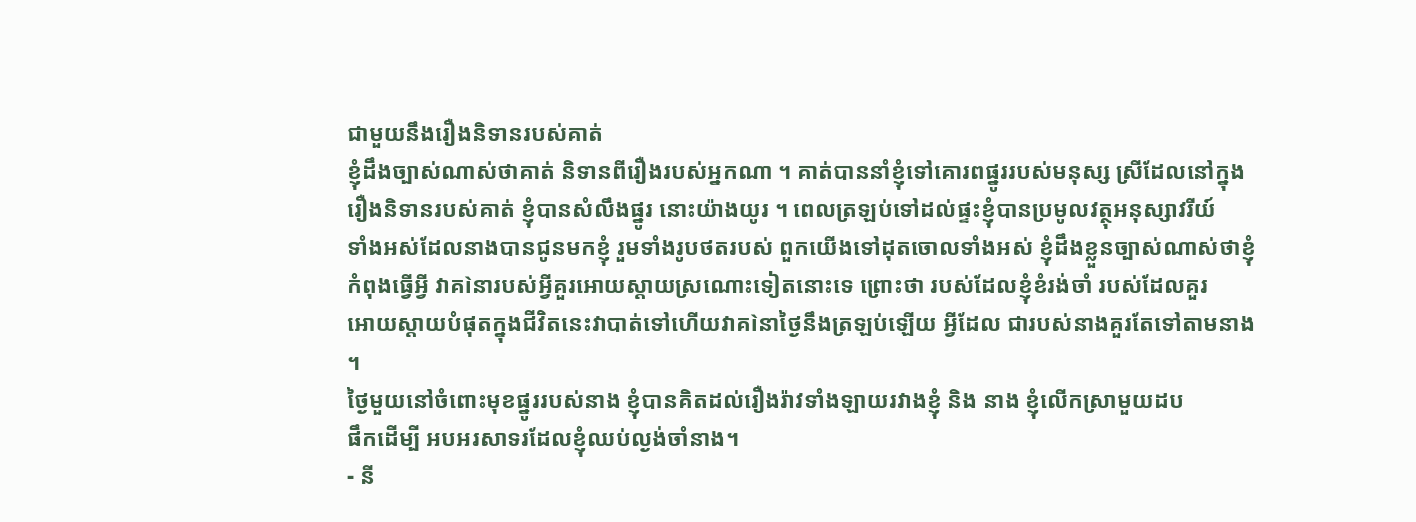ជាមួយនឹងរឿងនិទានរបស់គាត់
ខ្ញុំដឹងច្បាស់ណាស់ថាគាត់ និទានពីរឿងរបស់អ្នកណា ។ គាត់បាននាំខ្ញុំទៅគោរពផ្នូររបស់មនុស្ស ស្រីដែលនៅក្នុង
រឿងនិទានរបស់គាត់ ខ្ញុំបានសំលឹងផ្នូរ នោះយ៉ាងយូរ ។ ពេលត្រឡប់ទៅដល់ផ្ទះខ្ញុំបានប្រមូលវត្ថុអនុស្សាវរីយ៍
ទាំងអស់ដែលនាងបានជូនមកខ្ញុំ រួមទាំងរូបថតរបស់ ពួកយើងទៅដុតចោលទាំងអស់ ខ្ញុំដឹងខ្លួនច្បាស់ណាស់ថាខ្ញុំ
កំពុងធ្វើអ្វី វាគìនារបស់អ្វីគួរអោយស្តាយស្រណោះទៀតនោះទេ ព្រោះថា របស់ដែលខ្ញុំខំរង់ចាំ របស់ដែលគួរ
អោយស្តាយបំផុតក្នុងជីវិតនេះវាបាត់ទៅហើយវាគìនាថ្ងៃនឹងត្រឡប់ឡើយ អ្វីដែល ជារបស់នាងគួរតែទៅតាមនាង
។
ថ្ងៃមួយនៅចំពោះមុខផ្នូររបស់នាង ខ្ញុំបានគិតដល់រឿងរ៉ាវទាំងឡាយរវាងខ្ញុំ និង នាង ខ្ញុំលើកស្រាមួយដប
ផឹកដើម្បី អបអរសាទរដែលខ្ញុំឈប់ល្ងង់ចាំនាង។
- នី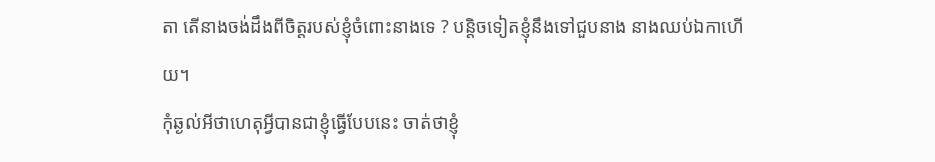តា តើនាងចង់ដឹងពីចិត្តរបស់ខ្ញុំចំពោះនាងទេ ? បន្តិចទៀតខ្ញុំនឹងទៅជួបនាង នាងឈប់ឯកាហើយ។
កុំឆ្ងល់អីថាហេតុអ្វីបានជាខ្ញុំធ្វើបែបនេះ ចាត់ថាខ្ញុំ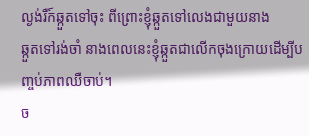ល្ងង់រឺក៍ឆ្កួតទៅចុះ ពីព្រោះខ្ញុំឆ្កួតទៅលេងជាមួយនាង
ឆ្កួតទៅរង់ចាំ នាងពេលនេះខ្ញុំឆ្កួតជាលើកចុងក្រោយដើម្បីបញ្ចប់ភាពឈឺចាប់។
ច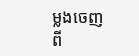ម្លងចេញពី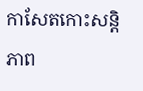កាសែតកោះសន្តិភាព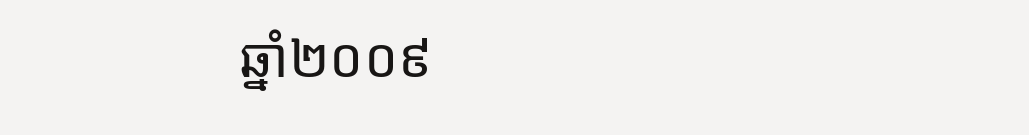ឆ្នាំ២០០៩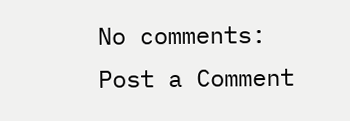No comments:
Post a Comment